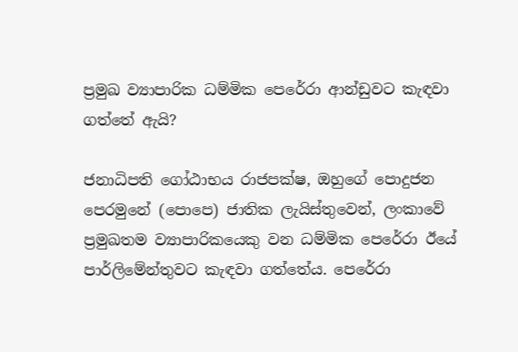ප්‍රමුඛ ව්‍යාපාරික ධම්මික පෙරේරා ආන්ඩුවට කැඳවා ගත්තේ ඇයි?

ජනාධිපති ගෝඨාභය රාජපක්ෂ, ඔහුගේ පොදුජන පෙරමුනේ (පොපෙ) ජාතික ලැයිස්තුවෙන්, ලංකාවේ ප්‍රමුඛතම ව්‍යාපාරිකයෙකු වන ධම්මික පෙරේරා ඊයේ පාර්ලිමේන්තුවට කැඳවා ගත්තේය. පෙරේරා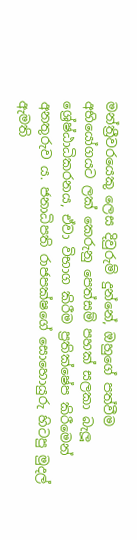මන්ත්‍රීවරයෙකු ලෙස දිවුරුම් දුන්නේ, ඔහුගේ පත්වීම අභියෝගයට ලක් කෙරුනු පෙත්සම් පහක් සලකා බැලූ ශ්‍රේෂ්ඨාධිකරනය, ඒවා විභාග කිරීම ප්‍රතික්ෂේප කිරීමෙන් අනතුරුව ය. ජනාධිපති රාජපක්ෂගේ සොහොයුරු හිටපු මුදල් ඇමති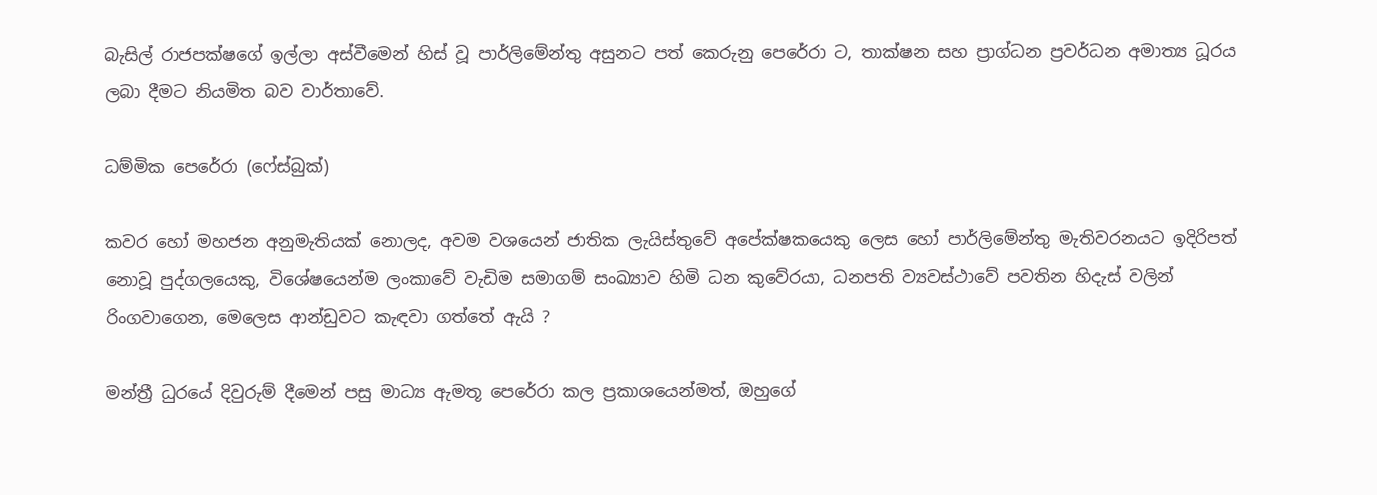බැසිල් රාජපක්ෂගේ ඉල්ලා අස්වීමෙන් හිස් වූ පාර්ලිමේන්තු අසුනට පත් කෙරුනු පෙරේරා ට, තාක්ෂන සහ ප්‍රාග්ධන ප්‍රවර්ධන අමාත්‍ය ධූරය ලබා දීමට නියමිත බව වාර්තාවේ.

ධම්මික පෙරේරා (ෆේස්බුක්)

කවර හෝ මහජන අනුමැතියක් නොලද, අවම වශයෙන් ජාතික ලැයිස්තුවේ අපේක්ෂකයෙකු ලෙස හෝ පාර්ලිමේන්තු මැතිවරනයට ඉදිරිපත් නොවූ පුද්ගලයෙකු, විශේෂයෙන්ම ලංකාවේ වැඩිම සමාගම් සංඛ්‍යාව හිමි ධන කුවේරයා, ධනපති ව්‍යවස්ථාවේ පවතින හිදැස් වලින් රිංගවාගෙන, මෙලෙස ආන්ඩුවට කැඳවා ගත්තේ ඇයි ?

මන්ත්‍රී ධුරයේ දිවුරුම් දීමෙන් පසු මාධ්‍ය ඇමතූ පෙරේරා කල ප්‍රකාශයෙන්මත්, ඔහුගේ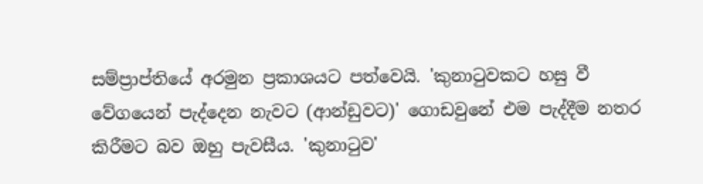සම්ප්‍රාප්තියේ අරමුන ප්‍රකාශයට පත්වෙයි. 'කුනාටුවකට හසු වී වේගයෙන් පැද්දෙන නැවට (ආන්ඩුවට)' ගොඩවුනේ එම පැද්දීම නතර කිරීමට බව ඔහු පැවසීය. 'කුනාටුව'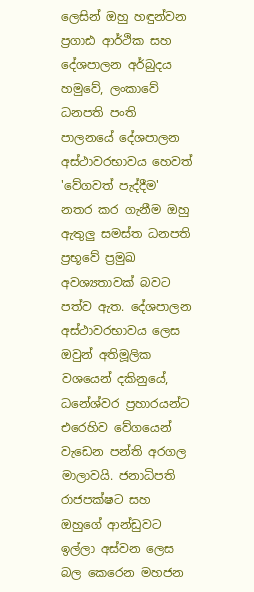ලෙසින් ඔහු හඳුන්වන ප්‍රගාඪ ආර්ථික සහ දේශපාලන අර්බුදය හමුවේ, ලංකාවේ ධනපති පංති පාලනයේ දේශපාලන අස්ථාවරභාවය හෙවත් 'වේගවත් පැද්දීම' නතර කර ගැනීම ඔහු ඇතුලු සමස්ත ධනපති ප්‍රභූවේ ප්‍රමුඛ අවශ්‍යතාවක් බවට පත්ව ඇත. දේශපාලන අස්ථාවරභාවය ලෙස ඔවුන් අතිමූලික වශයෙන් දකිනුයේ, ධනේශ්වර ප්‍රහාරයන්ට එරෙහිව වේගයෙන් වැඩෙන පන්ති අරගල මාලාවයි. ජනාධිපති රාජපක්ෂට සහ ඔහුගේ ආන්ඩුවට ඉල්ලා අස්වන ලෙස බල කෙරෙන මහජන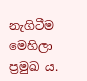නැගිටීම මෙහිලා ප්‍රමුඛ ය.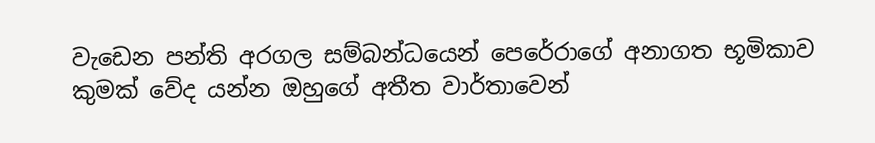වැඩෙන පන්ති අරගල සම්බන්ධයෙන් පෙරේරාගේ අනාගත භූමිකාව කුමක් වේද යන්න ඔහුගේ අතීත වාර්තාවෙන්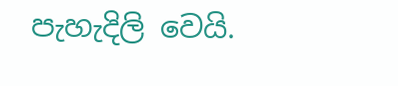පැහැදිලි වෙයි.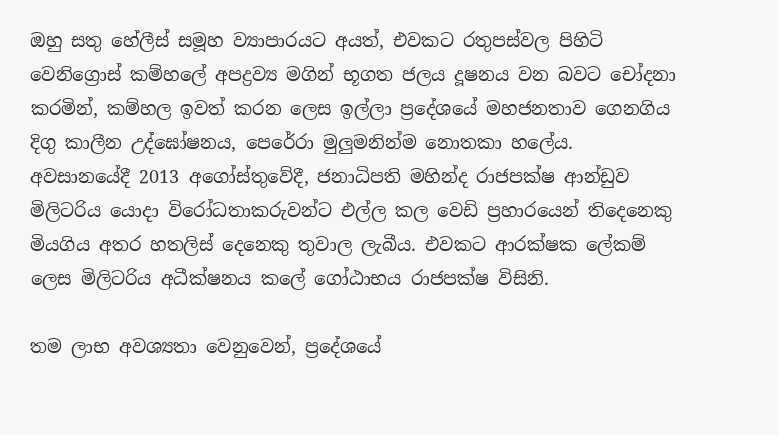ඔහු සතු හේලීස් සමූහ ව්‍යාපාරයට අයත්, එවකට රතුපස්වල පිහිටි වෙනිග්‍රොස් කම්හලේ අපද්‍රව්‍ය මගින් භූගත ජලය දූෂනය වන බවට චෝදනා කරමින්, කම්හල ඉවත් කරන ලෙස ඉල්ලා ප්‍රදේශයේ මහජනතාව ගෙනගිය දිගු කාලීන උද්ඝෝෂනය, පෙරේරා මුලුමනින්ම නොතකා හලේය. අවසානයේදී 2013 අගෝස්තුවේදී, ජනාධිපති මහින්ද රාජපක්ෂ ආන්ඩුව මිලිටරිය යොදා විරෝධතාකරුවන්ට එල්ල කල වෙඩි ප්‍රහාරයෙන් තිදෙනෙකු මියගිය අතර හතලිස් දෙනෙකු තුවාල ලැබීය. එවකට ආරක්ෂක ලේකම් ලෙස මිලිටරිය අධීක්ෂනය කලේ ගෝඨාභය රාජපක්ෂ විසිනි.

තම ලාභ අවශ්‍යතා වෙනුවෙන්, ප්‍රදේශයේ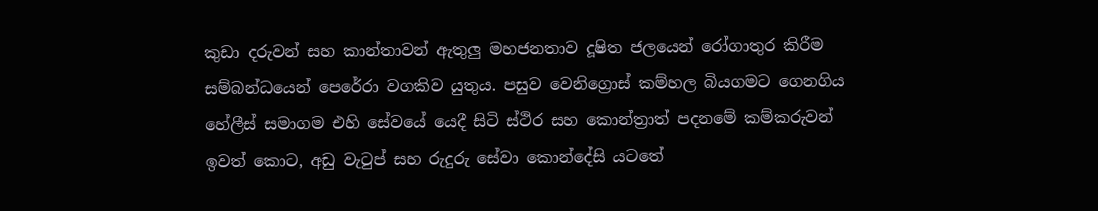කුඩා දරුවන් සහ කාන්තාවන් ඇතුලු මහජනතාව දූෂිත ජලයෙන් රෝගාතුර කිරීම සම්බන්ධයෙන් පෙරේරා වගකිව යුතුය. පසුව වෙනිග්‍රොස් කම්හල බියගමට ගෙනගිය හේලීස් සමාගම එහි සේවයේ යෙදී සිටි ස්ථිර සහ කොන්ත්‍රාත් පදනමේ කම්කරුවන් ඉවත් කොට, අඩු වැටුප් සහ රුදුරු සේවා කොන්දේසි යටතේ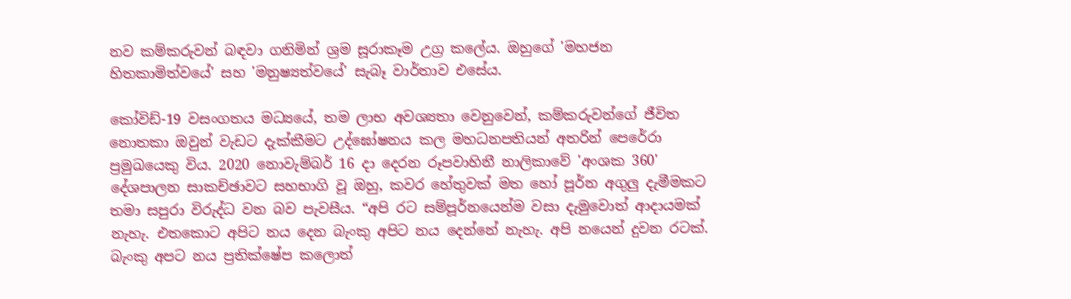නව කම්කරුවන් බඳවා ගනිමින් ශ්‍රම සූරාකෑම උග්‍ර කලේය. ඔහුගේ 'මහජන හිතකාමිත්වයේ' සහ 'මනුෂ්‍යත්වයේ' සැබෑ වාර්තාව එසේය.

කෝවිඩ්-19 වසංගතය මධ්‍යයේ, තම ලාභ අවශ්‍යතා වෙනුවෙන්, කම්කරුවන්ගේ ජීවිත නොතකා ඔවුන් වැඩට දැක්කීමට උද්ඝෝෂනය කල මහධනපතියන් අතරින් පෙරේරා ප්‍රමුඛයෙකු විය. 2020 නොවැම්බර් 16 දා දෙරන රූපවාහිනී නාලිකාවේ 'අංශක 360' දේශපාලන සාකච්ඡාවට සහභාගි වූ ඔහු, කවර හේතුවක් මත හෝ පූර්න අගුලු දැමීමකට තමා සපුරා විරුද්ධ වන බව පැවසීය. “අපි රට සම්පූර්නයෙන්ම වසා දැමුවොත් ආදායමක් නැහැ. එතකොට අපිට නය දෙන බැංකු අපිට නය දෙන්නේ නැහැ. අපි නයෙන් දුවන රටක්. බැංකු අපට නය ප්‍රතික්ෂේප කලොත්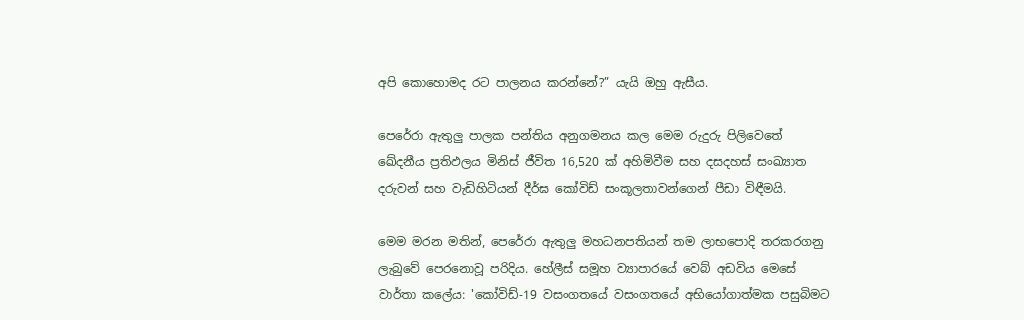අපි කොහොමද රට පාලනය කරන්නේ?” යැයි ඔහු ඇසීය.

පෙරේරා ඇතුලු පාලක පන්තිය අනුගමනය කල මෙම රුදුරු පිලිවෙතේ ඛේදනීය ප්‍රතිඵලය මිනිස් ජීවිත 16,520 ක් අහිමිවීම සහ දසදහස් සංඛ්‍යාත දරුවන් සහ වැඩිහිටියන් දීර්ඝ කෝවිඩ් සංකූලතාවන්ගෙන් පීඩා විඳීමයි.

මෙම මරන මතින්, පෙරේරා ඇතුලු මහධනපතියන් තම ලාභපොදි තරකරගනු ලැබුවේ පෙරනොවූ පරිදිය. හේලීස් සමූහ ව්‍යාපාරයේ වෙබ් අඩවිය මෙසේ වාර්තා කලේය: 'කෝවිඩ්-19 වසංගතයේ වසංගතයේ අභියෝගාත්මක පසුබිමට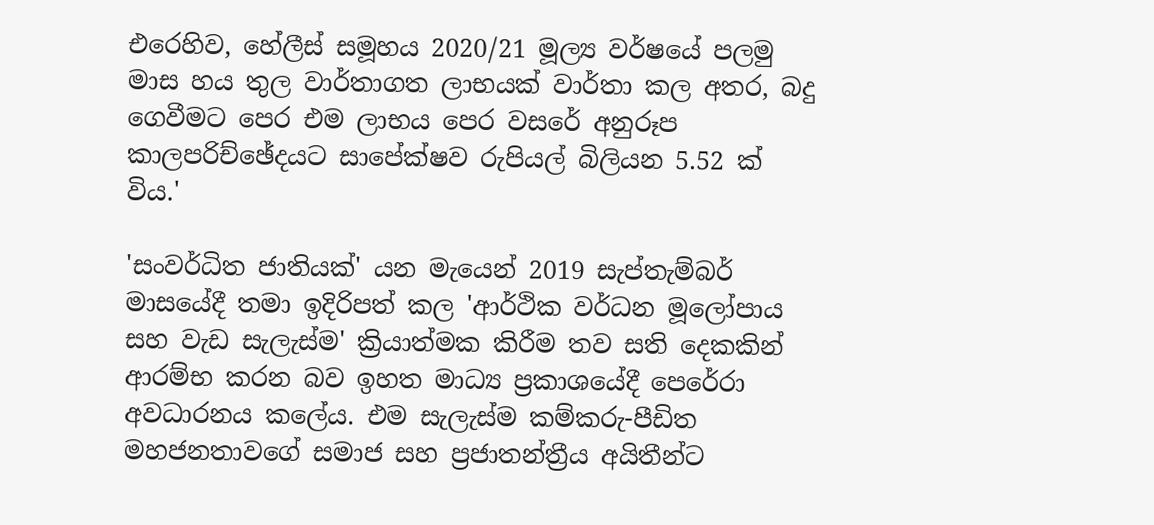එරෙහිව, හේලීස් සමූහය 2020/21 මූල්‍ය වර්ෂයේ පලමු මාස හය තුල වාර්තාගත ලාභයක් වාර්තා කල අතර, බදු ගෙවීමට පෙර එම ලාභය පෙර වසරේ අනුරූප කාලපරිච්ඡේදයට සාපේක්ෂව රුපියල් බිලියන 5.52 ක් විය.'

'සංවර්ධිත ජාතියක්' යන මැයෙන් 2019 සැප්තැම්බර් මාසයේදී තමා ඉදිරිපත් කල 'ආර්ථික වර්ධන මූලෝපාය සහ වැඩ සැලැස්ම' ක්‍රියාත්මක කිරීම තව සති දෙකකින් ආරම්භ කරන බව ඉහත මාධ්‍ය ප්‍රකාශයේදී පෙරේරා අවධාරනය කලේය. එම සැලැස්ම කම්කරු-පීඩිත මහජනතාවගේ සමාජ සහ ප්‍රජාතන්ත්‍රීය අයිතීන්ට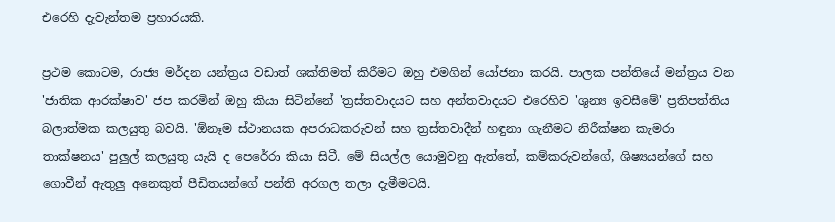එරෙහි දැවැන්තම ප්‍රහාරයකි.

ප්‍රථම කොටම, රාජ්‍ය මර්දන යන්ත්‍රය වඩාත් ශක්තිමත් කිරීමට ඔහු එමගින් යෝජනා කරයි. පාලක පන්තියේ මන්ත්‍රය වන 'ජාතික ආරක්ෂාව' ජප කරමින් ඔහු කියා සිටින්නේ 'ත්‍රස්තවාදයට සහ අන්තවාදයට එරෙහිව 'ශුන්‍ය ඉවසීමේ' ප්‍රතිපත්තිය බලාත්මක කලයුතු බවයි. 'ඕනෑම ස්ථානයක අපරාධකරුවන් සහ ත්‍රස්තවාදීන් හඳුනා ගැනීමට නිරීක්ෂන කැමරා තාක්ෂනය' පුලුල් කලයුතු යැයි ද පෙරේරා කියා සිටී. මේ සියල්ල යොමුවනු ඇත්තේ, කම්කරුවන්ගේ, ශිෂ්‍යයන්ගේ සහ ගොවීන් ඇතුලු අනෙකුත් පීඩිතයන්ගේ පන්ති අරගල තලා දැමීමටයි.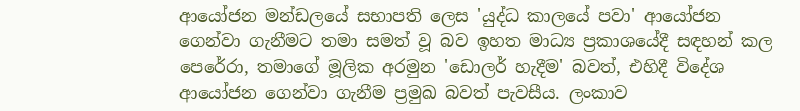ආයෝජන මන්ඩලයේ සභාපති ලෙස 'යුද්ධ කාලයේ පවා' ආයෝජන ගෙන්වා ගැනීමට තමා සමත් වූ බව ඉහත මාධ්‍ය ප්‍රකාශයේදී සඳහන් කල පෙරේරා, තමාගේ මූලික අරමුන 'ඩොලර් හැදීම' බවත්, එහිදී විදේශ ආයෝජන ගෙන්වා ගැනීම ප්‍රමුඛ බවත් පැවසීය. ලංකාව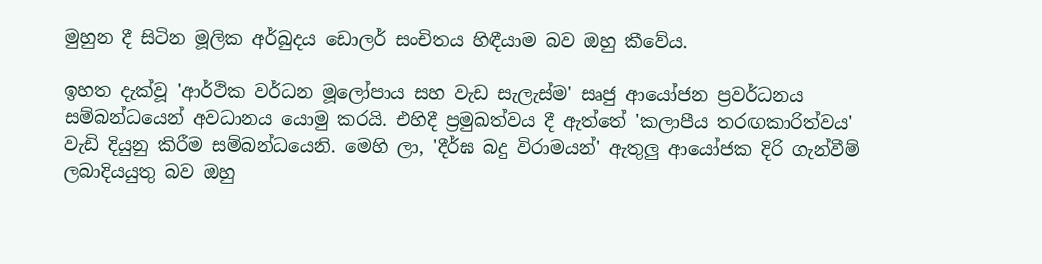මුහුන දී සිටින මූලික අර්බුදය ඩොලර් සංචිතය හිඳීයාම බව ඔහු කීවේය.

ඉහත දැක්වූ 'ආර්ථික වර්ධන මූලෝපාය සහ වැඩ සැලැස්ම' සෘජු ආයෝජන ප්‍රවර්ධනය සම්බන්ධයෙන් අවධානය යොමු කරයි. එහිදී ප්‍රමුඛත්වය දී ඇත්තේ 'කලාපීය තරඟකාරිත්වය' වැඩි දියුනු කිරීම සම්බන්ධයෙනි. මෙහි ලා, 'දීර්ඝ බදු විරාමයන්' ඇතුලු ආයෝජක දිරි ගැන්වීම් ලබාදියයුතු බව ඔහු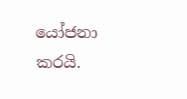යෝජනා කරයි.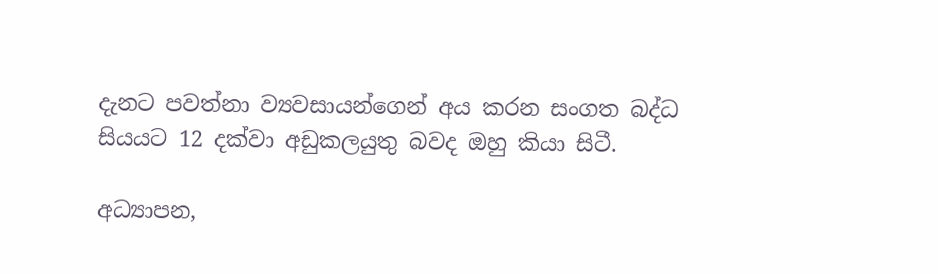දැනට පවත්නා ව්‍යවසායන්ගෙන් අය කරන සංගත බද්ධ සියයට 12 දක්වා අඩුකලයුතු බවද ඔහු කියා සිටී.

අධ්‍යාපන,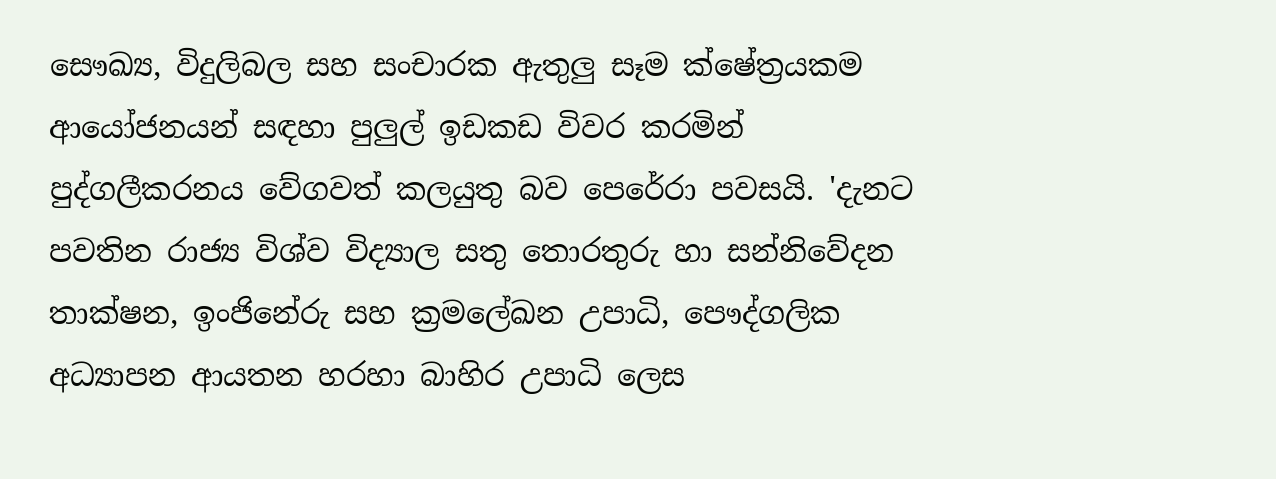සෞඛ්‍ය, විදුලිබල සහ සංචාරක ඇතුලු සෑම ක්ෂේත්‍රයකම ආයෝජනයන් සඳහා පුලුල් ඉඩකඩ විවර කරමින් පුද්ගලීකරනය වේගවත් කලයුතු බව පෙරේරා පවසයි. 'දැනට පවතින රාජ්‍ය විශ්ව විද්‍යාල සතු තොරතුරු හා සන්නිවේදන තාක්ෂන, ඉංජිනේරු සහ ක්‍රමලේඛන උපාධි, පෞද්ගලික අධ්‍යාපන ආයතන හරහා බාහිර උපාධි ලෙස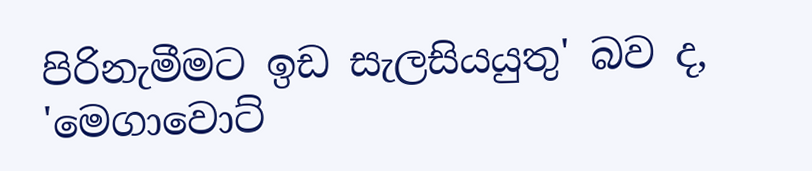පිරිනැමීමට ඉඩ සැලසියයුතු' බව ද, 'මෙගාවොට්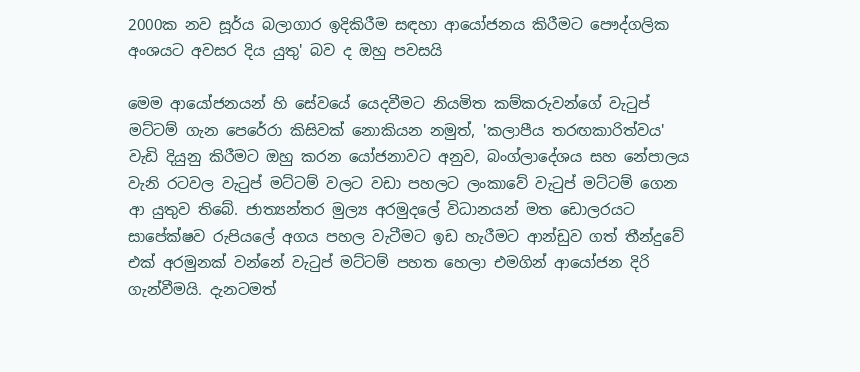2000ක නව සූර්ය බලාගාර ඉදිකිරීම සඳහා ආයෝජනය කිරීමට පෞද්ගලික අංශයට අවසර දිය යුතු' බව ද ඔහු පවසයි

මෙම ආයෝජනයන් හි සේවයේ යෙදවීමට නියමිත කම්කරුවන්ගේ වැටුප් මට්ටම් ගැන පෙරේරා කිසිවක් නොකියන නමුත්, 'කලාපීය තරඟකාරිත්වය' වැඩි දියුනු කිරීමට ඔහු කරන යෝජනාවට අනුව, බංග්ලාදේශය සහ නේපාලය වැනි රටවල වැටුප් මට්ටම් වලට වඩා පහලට ලංකාවේ වැටුප් මට්ටම් ගෙන ආ යුතුව තිබේ. ජාත්‍යන්තර මුල්‍ය අරමුදලේ විධානයන් මත ඩොලරයට සාපේක්ෂව රුපියලේ අගය පහල වැටීමට ඉඩ හැරීමට ආන්ඩුව ගත් තීන්දුවේ එක් අරමුනක් වන්නේ වැටුප් මට්ටම් පහත හෙලා එමගින් ආයෝජන දිරි ගැන්වීමයි. දැනටමත්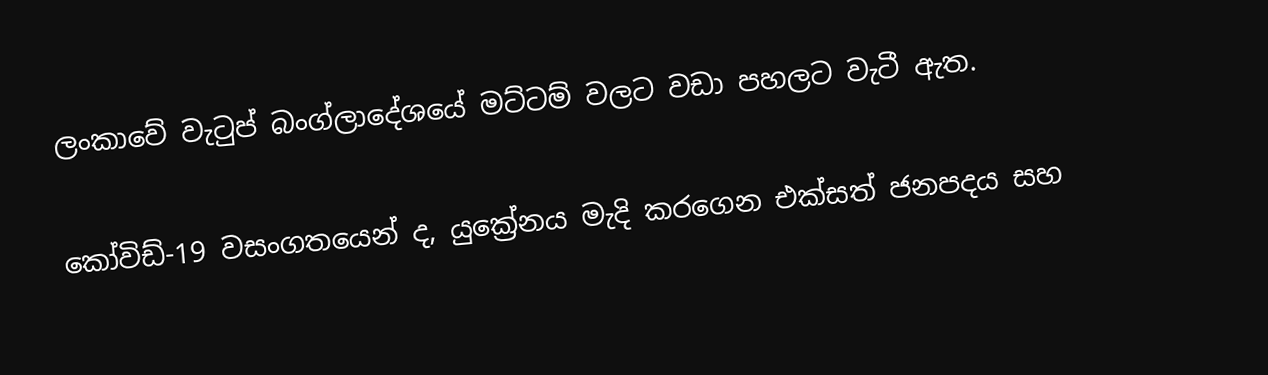ලංකාවේ වැටුප් බංග්ලාදේශයේ මට්ටම් වලට වඩා පහලට වැටී ඇත.

කෝවිඩ්-19 වසංගතයෙන් ද, යුක්‍රේනය මැදි කරගෙන එක්සත් ජනපදය සහ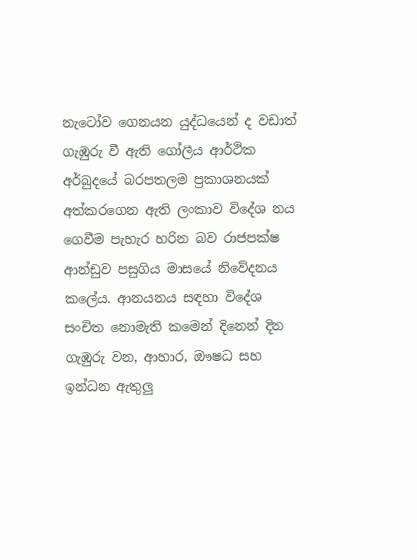නැටෝව ගෙනයන යුද්ධයෙන් ද වඩාත් ගැඹුරු වී ඇති ගෝලීය ආර්ථික අර්බුදයේ බරපතලම ප්‍රකාශනයක් අත්කරගෙන ඇති ලංකාව විදේශ නය ගෙවීම පැහැර හරින බව රාජපක්ෂ ආන්ඩුව පසුගිය මාසයේ නිවේදනය කලේය. ආනයනය සඳහා විදේශ සංචිත නොමැති කමෙන් දිනෙන් දින ගැඹුරු වන, ආහාර, ඖෂධ සහ ඉන්ධන ඇතුලු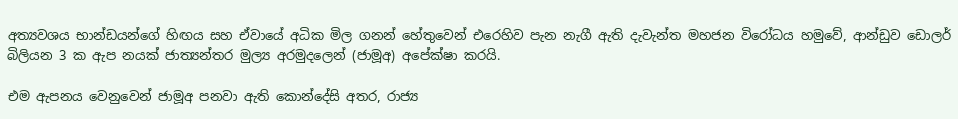අත්‍යවශය භාන්ඩයන්ගේ හිඟය සහ ඒවායේ අධික මිල ගනන් හේතුවෙන් එරෙහිව පැන නැගී ඇති දැවැන්ත මහජන විරෝධය හමුවේ, ආන්ඩුව ඩොලර් බිලියන 3 ක ඇප නයක් ජාත්‍යන්තර මුල්‍ය අරමුදලෙන් (ජාමූඅ) අපේක්ෂා කරයි.

එම ඇපනය වෙනුවෙන් ජාමූඅ පනවා ඇති කොන්දේසි අතර, රාජ්‍ය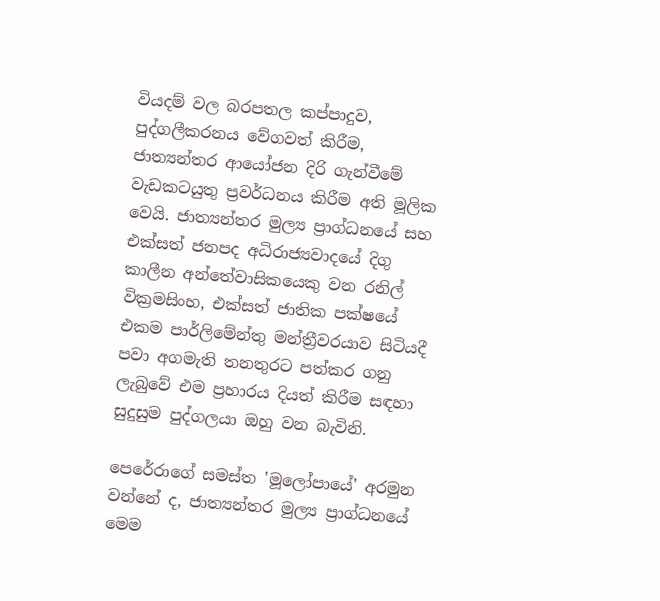වියදම් වල බරපතල කප්පාදුව, පුද්ගලීකරනය වේගවත් කිරීම, ජාත්‍යන්තර ආයෝජන දිරි ගැන්වීමේ වැඩකටයුතු ප්‍රවර්ධනය කිරීම අති මූලික වෙයි. ජාත්‍යන්තර මුල්‍ය ප්‍රාග්ධනයේ සහ එක්සත් ජනපද අධිරාජ්‍යවාදයේ දිගු කාලීන අන්තේවාසිකයෙකු වන රනිල් වික්‍රමසිංහ, එක්සත් ජාතික පක්ෂයේ එකම පාර්ලිමේන්තු මන්ත්‍රීවරයාව සිටියදී පවා අගමැති තනතුරට පත්කර ගනු ලැබුවේ එම ප්‍රහාරය දියත් කිරීම සඳහා සුදුසුම පුද්ගලයා ඔහු වන බැවිනි.

පෙරේරාගේ සමස්ත 'මූලෝපායේ' අරමුන වන්නේ ද, ජාත්‍යන්තර මුල්‍ය ප්‍රාග්ධනයේ මෙම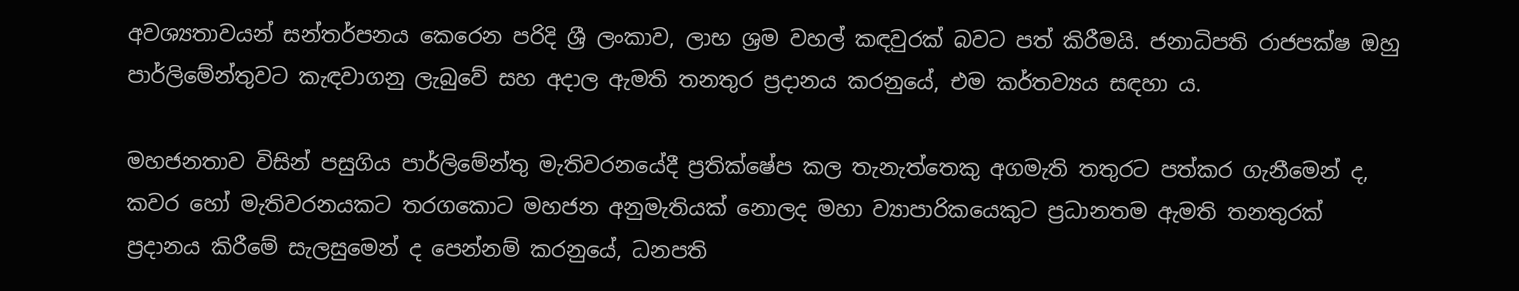අවශ්‍යතාවයන් සන්තර්පනය කෙරෙන පරිදි ශ්‍රී ලංකාව, ලාභ ශ්‍රම වහල් කඳවුරක් බවට පත් කිරීමයි. ජනාධිපති රාජපක්ෂ ඔහු පාර්ලිමේන්තුවට කැඳවාගනු ලැබුවේ සහ අදාල ඇමති තනතුර ප්‍රදානය කරනුයේ, එම කර්තව්‍යය සඳහා ය.

මහජනතාව විසින් පසුගිය පාර්ලිමේන්තු මැතිවරනයේදී ප්‍රතික්ෂේප කල තැනැත්තෙකු අගමැති තතුරට පත්කර ගැනීමෙන් ද, කවර හෝ මැතිවරනයකට තරගකොට මහජන අනුමැතියක් නොලද මහා ව්‍යාපාරිකයෙකුට ප්‍රධානතම ඇමති තනතුරක් ප්‍රදානය කිරීමේ සැලසුමෙන් ද පෙන්නම් කරනුයේ, ධනපති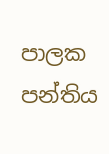පාලක පන්තිය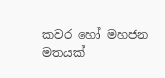කවර හෝ මහජන මතයක්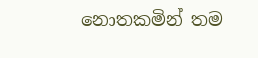නොතකමින් තම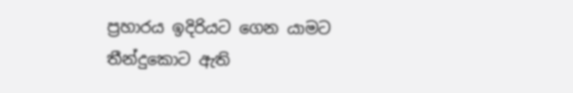ප්‍රහාරය ඉදිරියට ගෙන යාමට තීන්දුකොට ඇති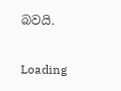බවයි.

Loading